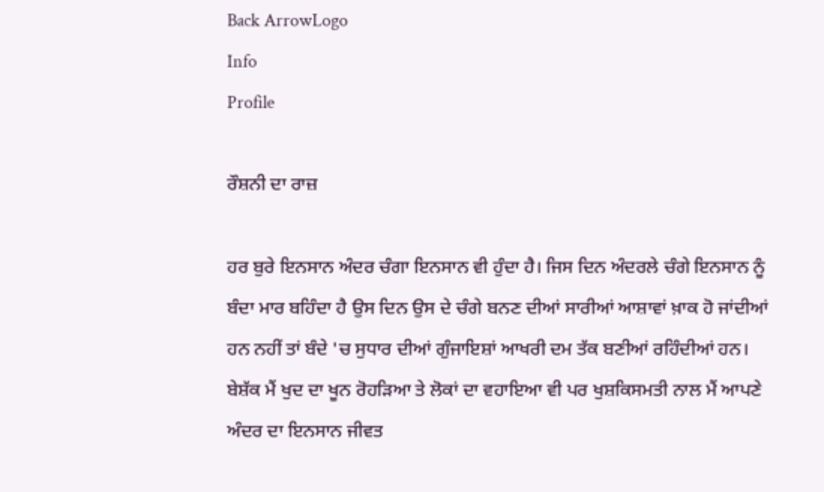Back ArrowLogo
Info
Profile

ਰੌਸ਼ਨੀ ਦਾ ਰਾਜ਼

ਹਰ ਬੁਰੇ ਇਨਸਾਨ ਅੰਦਰ ਚੰਗਾ ਇਨਸਾਨ ਵੀ ਹੁੰਦਾ ਹੈ। ਜਿਸ ਦਿਨ ਅੰਦਰਲੇ ਚੰਗੇ ਇਨਸਾਨ ਨੂੰ ਬੰਦਾ ਮਾਰ ਬਹਿੰਦਾ ਹੈ ਉਸ ਦਿਨ ਉਸ ਦੇ ਚੰਗੇ ਬਨਣ ਦੀਆਂ ਸਾਰੀਆਂ ਆਸ਼ਾਵਾਂ ਖ਼ਾਕ ਹੋ ਜਾਂਦੀਆਂ ਹਨ ਨਹੀਂ ਤਾਂ ਬੰਦੇ 'ਚ ਸੁਧਾਰ ਦੀਆਂ ਗੁੰਜਾਇਸ਼ਾਂ ਆਖਰੀ ਦਮ ਤੱਕ ਬਣੀਆਂ ਰਹਿੰਦੀਆਂ ਹਨ। ਬੇਸ਼ੱਕ ਮੈਂ ਖੁਦ ਦਾ ਖੂਨ ਰੋਹੜਿਆ ਤੇ ਲੋਕਾਂ ਦਾ ਵਹਾਇਆ ਵੀ ਪਰ ਖੁਸ਼ਕਿਸਮਤੀ ਨਾਲ ਮੈਂ ਆਪਣੇ ਅੰਦਰ ਦਾ ਇਨਸਾਨ ਜੀਵਤ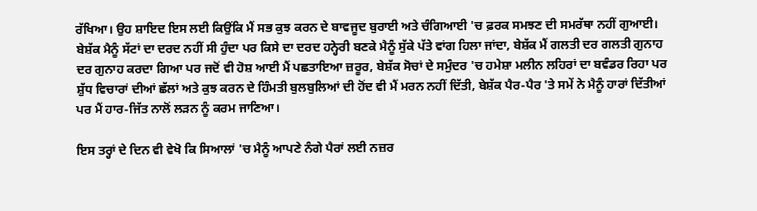ਰੱਖਿਆ। ਉਹ ਸ਼ਾਇਦ ਇਸ ਲਈ ਕਿਉਂਕਿ ਮੈਂ ਸਭ ਕੁਝ ਕਰਨ ਦੇ ਬਾਵਜੂਦ ਬੁਰਾਈ ਅਤੇ ਚੰਗਿਆਈ 'ਚ ਫ਼ਰਕ ਸਮਝਣ ਦੀ ਸਮਰੱਥਾ ਨਹੀਂ ਗੁਆਈ। ਬੇਸ਼ੱਕ ਮੈਨੂੰ ਸੱਟਾਂ ਦਾ ਦਰਦ ਨਹੀਂ ਸੀ ਹੁੰਦਾ ਪਰ ਕਿਸੇ ਦਾ ਦਰਦ ਹਨ੍ਹੇਰੀ ਬਣਕੇ ਮੈਨੂੰ ਸੁੱਕੇ ਪੱਤੇ ਵਾਂਗ ਹਿਲਾ ਜਾਂਦਾ, ਬੇਸ਼ੱਕ ਮੈਂ ਗਲਤੀ ਦਰ ਗਲਤੀ ਗੁਨਾਹ ਦਰ ਗੁਨਾਹ ਕਰਦਾ ਗਿਆ ਪਰ ਜਦੋਂ ਵੀ ਹੋਸ਼ ਆਈ ਮੈਂ ਪਛਤਾਇਆ ਜ਼ਰੂਰ, ਬੇਸ਼ੱਕ ਸੋਚਾਂ ਦੇ ਸਮੁੰਦਰ 'ਚ ਹਮੇਸ਼ਾ ਮਲੀਨ ਲਹਿਰਾਂ ਦਾ ਬਵੰਡਰ ਰਿਹਾ ਪਰ ਸ਼ੁੱਧ ਵਿਚਾਰਾਂ ਦੀਆਂ ਛੱਲਾਂ ਅਤੇ ਕੁਝ ਕਰਨ ਦੇ ਹਿੰਮਤੀ ਬੁਲਬੁਲਿਆਂ ਦੀ ਹੋਂਦ ਵੀ ਮੈਂ ਮਰਨ ਨਹੀਂ ਦਿੱਤੀ, ਬੇਸ਼ੱਕ ਪੈਰ-ਪੈਰ 'ਤੇ ਸਮੇਂ ਨੇ ਮੈਨੂੰ ਹਾਰਾਂ ਦਿੱਤੀਆਂ ਪਰ ਮੈਂ ਹਾਰ-ਜਿੱਤ ਨਾਲੋਂ ਲੜਨ ਨੂੰ ਕਰਮ ਜਾਣਿਆ।

ਇਸ ਤਰ੍ਹਾਂ ਦੇ ਦਿਨ ਵੀ ਵੇਖੋ ਕਿ ਸਿਆਲਾਂ 'ਚ ਮੈਨੂੰ ਆਪਣੇ ਨੰਗੇ ਪੈਰਾਂ ਲਈ ਨਜ਼ਰ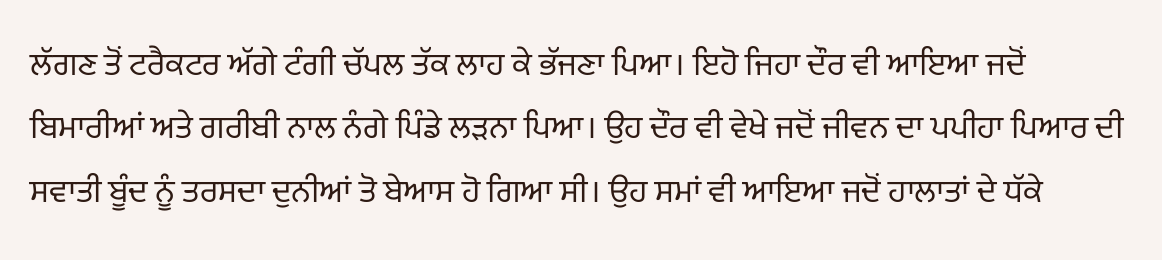ਲੱਗਣ ਤੋਂ ਟਰੈਕਟਰ ਅੱਗੇ ਟੰਗੀ ਚੱਪਲ ਤੱਕ ਲਾਹ ਕੇ ਭੱਜਣਾ ਪਿਆ। ਇਹੋ ਜਿਹਾ ਦੌਰ ਵੀ ਆਇਆ ਜਦੋਂ ਬਿਮਾਰੀਆਂ ਅਤੇ ਗਰੀਬੀ ਨਾਲ ਨੰਗੇ ਪਿੰਡੇ ਲੜਨਾ ਪਿਆ। ਉਹ ਦੌਰ ਵੀ ਵੇਖੇ ਜਦੋਂ ਜੀਵਨ ਦਾ ਪਪੀਹਾ ਪਿਆਰ ਦੀ ਸਵਾਤੀ ਬੂੰਦ ਨੂੰ ਤਰਸਦਾ ਦੁਨੀਆਂ ਤੋ ਬੇਆਸ ਹੋ ਗਿਆ ਸੀ। ਉਹ ਸਮਾਂ ਵੀ ਆਇਆ ਜਦੋਂ ਹਾਲਾਤਾਂ ਦੇ ਧੱਕੇ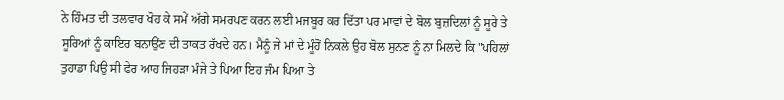ਨੇ ਹਿੰਮਤ ਦੀ ਤਲਵਾਰ ਖੋਹ ਕੇ ਸਮੇਂ ਅੱਗੇ ਸਮਰਪਣ ਕਰਨ ਲਈ ਮਜਬੂਰ ਕਰ ਦਿੱਤਾ ਪਰ ਮਾਵਾਂ ਦੇ ਬੋਲ ਬੁਜ਼ਦਿਲਾਂ ਨੂੰ ਸੂਰੇ ਤੇ ਸੂਰਿਆਂ ਨੂੰ ਕਾਇਰ ਬਨਾਉਂਣ ਦੀ ਤਾਕਤ ਰੱਖਦੇ ਹਨ। ਮੈਨੂੰ ਜੇ ਮਾਂ ਦੇ ਮੂੰਹੋਂ ਨਿਕਲੇ ਉਹ ਬੋਲ ਸੁਨਣ ਨੂੰ ਨਾ ਮਿਲਦੇ ਕਿ "ਪਹਿਲਾਂ ਤੁਹਾਡਾ ਪਿਉ ਸੀ ਫੇਰ ਆਹ ਜਿਹੜਾ ਮੰਜੇ ਤੇ ਪਿਆ ਇਹ ਜੰਮ ਪਿਆ ਤੇ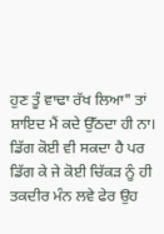ਹੁਣ ਤੂੰ ਵਾਢਾ ਰੱਖ ਲਿਆ" ਤਾਂ ਸ਼ਾਇਦ ਮੈਂ ਕਦੇ ਉੱਠਦਾ ਹੀ ਨਾ। ਡਿੱਗ ਕੋਈ ਵੀ ਸਕਦਾ ਹੈ ਪਰ ਡਿੱਗ ਕੇ ਜੇ ਕੋਈ ਚਿੱਕੜ ਨੂੰ ਹੀ ਤਕਦੀਰ ਮੰਨ ਲਵੇ ਫੇਰ ਉਹ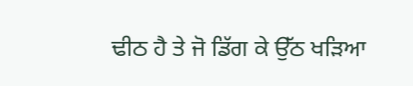ਢੀਠ ਹੈ ਤੇ ਜੋ ਡਿੱਗ ਕੇ ਉੱਠ ਖੜਿਆ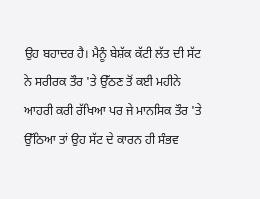ਉਹ ਬਹਾਦਰ ਹੈ। ਮੈਨੂੰ ਬੇਸ਼ੱਕ ਕੱਟੀ ਲੱਤ ਦੀ ਸੱਟ ਨੇ ਸਰੀਰਕ ਤੌਰ 'ਤੇ ਉੱਠਣ ਤੋਂ ਕਈ ਮਹੀਨੇ ਆਹਰੀ ਕਰੀ ਰੱਖਿਆ ਪਰ ਜੇ ਮਾਨਸਿਕ ਤੌਰ 'ਤੇ ਉੱਠਿਆ ਤਾਂ ਉਹ ਸੱਟ ਦੇ ਕਾਰਨ ਹੀ ਸੰਭਵ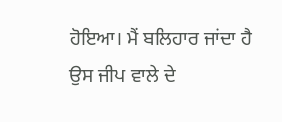ਹੋਇਆ। ਮੈਂ ਬਲਿਹਾਰ ਜਾਂਦਾ ਹੈ ਉਸ ਜੀਪ ਵਾਲੇ ਦੇ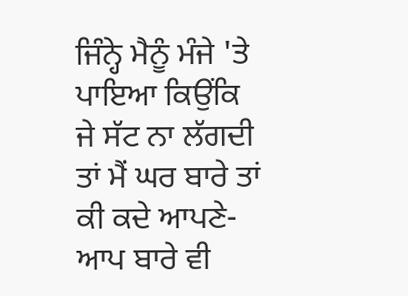ਜਿੰਨ੍ਹੇ ਮੈਨੂੰ ਮੰਜੇ 'ਤੇ ਪਾਇਆ ਕਿਉਂਕਿ ਜੇ ਸੱਟ ਨਾ ਲੱਗਦੀ ਤਾਂ ਮੈਂ ਘਰ ਬਾਰੇ ਤਾਂ ਕੀ ਕਦੇ ਆਪਣੇ-ਆਪ ਬਾਰੇ ਵੀ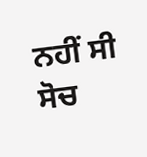ਨਹੀਂ ਸੀ ਸੋਚ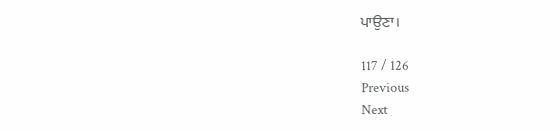ਪਾਉਣਾ।

117 / 126
Previous
Next